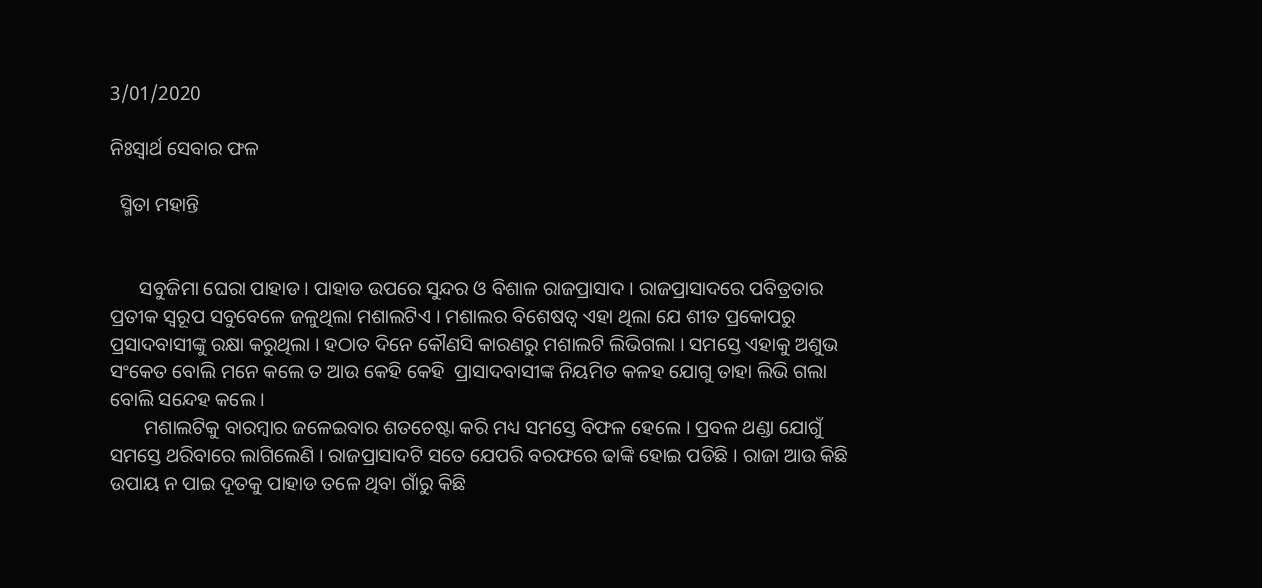3/01/2020

ନିଃସ୍ବାର୍ଥ ସେବାର ଫଳ

  ସ୍ମିତା ମହାନ୍ତି


      ସବୁଜିମା ଘେରା ପାହାଡ । ପାହାଡ ଉପରେ ସୁନ୍ଦର ଓ ବିଶାଳ ରାଜପ୍ରାସାଦ । ରାଜପ୍ରାସାଦରେ ପବିତ୍ରତାର ପ୍ରତୀକ ସ୍ଵରୂପ ସବୁବେଳେ ଜଳୁଥିଲା ମଶାଲଟିଏ । ମଶାଲର ବିଶେଷତ୍ୱ ଏହା ଥିଲା ଯେ ଶୀତ ପ୍ରକୋପରୁ ପ୍ରସାଦବାସୀଙ୍କୁ ରକ୍ଷା କରୁଥିଲା । ହଠାତ ଦିନେ କୌଣସି କାରଣରୁ ମଶାଲଟି ଲିଭିଗଲା । ସମସ୍ତେ ଏହାକୁ ଅଶୁଭ ସଂକେତ ବୋଲି ମନେ କଲେ ତ ଆଉ କେହି କେହି  ପ୍ରାସାଦବାସୀଙ୍କ ନିୟମିତ କଳହ ଯୋଗୁ ତାହା ଲିଭି ଗଲା ବୋଲି ସନ୍ଦେହ କଲେ ।
       ମଶାଲଟିକୁ ବାରମ୍ବାର ଜଳେଇବାର ଶତଚେଷ୍ଟା କରି ମଧ୍ୟ ସମସ୍ତେ ବିଫଳ ହେଲେ । ପ୍ରବଳ ଥଣ୍ଡା ଯୋଗୁଁ ସମସ୍ତେ ଥରିବାରେ ଲାଗିଲେଣି । ରାଜପ୍ରାସାଦଟି ସତେ ଯେପରି ବରଫରେ ଢାଙ୍କି ହୋଇ ପଡିଛି । ରାଜା ଆଉ କିଛି ଉପାୟ ନ ପାଇ ଦୂତକୁ ପାହାଡ ତଳେ ଥିବା ଗାଁରୁ କିଛି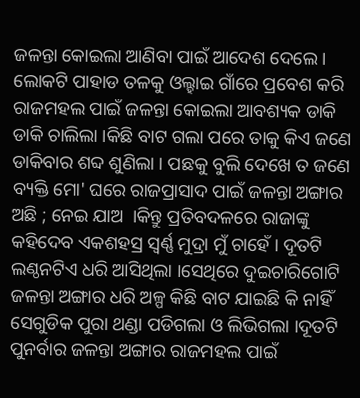ଜଳନ୍ତା କୋଇଲା ଆଣିବା ପାଇଁ ଆଦେଶ ଦେଲେ । ଲୋକଟି ପାହାଡ ତଳକୁ ଓଲ୍ହାଇ ଗାଁରେ ପ୍ରବେଶ କରି ରାଜମହଲ ପାଇଁ ଜଳନ୍ତା କୋଇଲା ଆବଶ୍ୟକ ଡାକି ଡାକି ଚାଲିଲା ।କିଛି ବାଟ ଗଲା ପରେ ତାକୁ କିଏ ଜଣେ ଡାକିବାର ଶବ୍ଦ ଶୁଣିଲା । ପଛକୁ ବୁଲି ଦେଖେ ତ ଜଣେ ବ୍ୟକ୍ତି ମୋ' ଘରେ ରାଜପ୍ରାସାଦ ପାଇଁ ଜଳନ୍ତା ଅଙ୍ଗାର ଅଛି ; ନେଇ ଯାଅ  ।କିନ୍ତୁ ପ୍ରତିବଦଳରେ ରାଜାଙ୍କୁ କହିଦେବ ଏକଶହସ୍ର ସ୍ବର୍ଣ୍ଣ ମୁଦ୍ରା ମୁଁ ଚାହେଁ । ଦୂତଟି ଲଣ୍ଠନଟିଏ ଧରି ଆସିଥିଲା ।ସେଥିରେ ଦୁଇଚାରିଗୋଟି ଜଳନ୍ତା ଅଙ୍ଗାର ଧରି ଅଳ୍ପ କିଛି ବାଟ ଯାଇଛି କି ନାହିଁ ସେଗୁଡିକ ପୁରା ଥଣ୍ଡା ପଡିଗଲା ଓ ଲିଭିଗଲା ।ଦୂତଟି ପୁନର୍ବାର ଜଳନ୍ତା ଅଙ୍ଗାର ରାଜମହଲ ପାଇଁ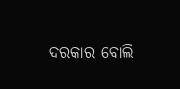ଦରକାର ବୋଲି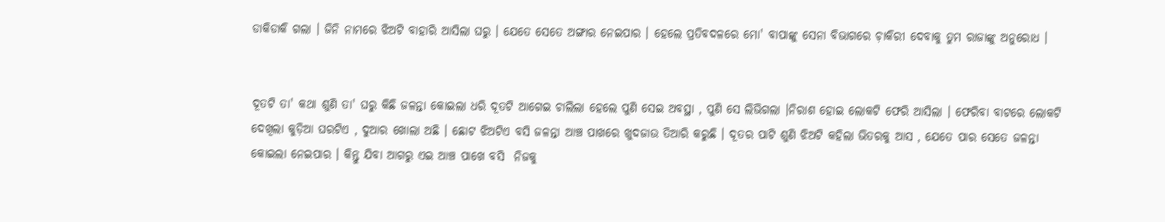ଡାକିଡାକି ଗଲା । ଜିନି ନାମରେ ଝିଅଟି ବାହାରି ଆସିଲା ଘରୁ । ଯେତେ ସେତେ ଅଙ୍ଗାର ନେଇପାର । ହେଲେ ପ୍ରତିବଦଳରେ ମୋ' ବାପାଙ୍କୁ ସେନା ବିଭାଗରେ ଚ଼ାକିରୀ ଦେବାକୁ ତୁମ ରାଜାଙ୍କୁ ଅନୁରୋଧ ।


ଦୂତଟି ତା' କଥା ଶୁଣି ତା' ଘରୁ କିଛି ଜଳନ୍ତା କୋଇଲା ଧରି ଦୂତଟି ଆଗେଇ ଚାଲିଲା ହେଲେ ପୁଣି ସେଇ ଅବସ୍ଥା , ପୁଣି ସେ ଲିଭିଗଲା ।ନିରାଶ ହୋଇ ଲୋକଟି ଫେରି ଆସିଲା । ଫେରିବା ବାଟରେ ଲୋକଟି ଦେଖିଲା କୁଡ଼ିଆ ଘରଟିଏ , ଦୁଆର ଖୋଲା ଅଛି । ଛୋଟ ଝିଅଟିଏ ବସି ଜଳନ୍ତା ଆଞ୍ଚ ପାଖରେ ଖୁଦଜାଉ ତିଆରି କରୁଛି । ଦୂତର ପାଟି ଶୁଣି ଝିଅଟି କହିଲା ଭିତରକୁ ଆସ , ଯେତେ ପାର ସେତେ ଜଳନ୍ତା କୋଇଲା ନେଇପାର । କିନ୍ତୁ ଯିବା ଆଗରୁ ଏଇ ଆଞ୍ଚ ପାଖେ ବସି  ନିଜକୁ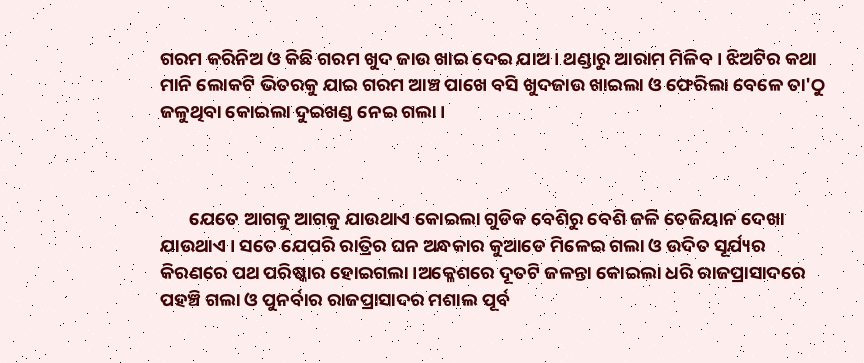ଗରମ କରିନିଅ ଓ କିଛି ଗରମ ଖୁଦ ଜାଉ ଖାଇ ଦେଇ ଯାଅ । ଥଣ୍ଡାରୁ ଆରାମ ମିଳିବ । ଝିଅଟିର କଥା ମାନି ଲୋକଟି ଭିତରକୁ ଯାଇ ଗରମ ଆଞ୍ଚ ପାଖେ ବସି ଖୁଦଜାଉ ଖାଇଲା ଓ ଫେରିଲା ବେଳେ ତା'ଠୁ ଜଳୁଥିବା କୋଇଲା ଦୁଇଖଣ୍ଡ ନେଇ ଗଲା ।



       ଯେତେ ଆଗକୁ ଆଗକୁ ଯାଉଥାଏ କୋଇଲା ଗୁଡିକ ବେଶିରୁ ବେଶି ଜଳି ତେଜିୟାନ ଦେଖା ଯାଉଥାଏ । ସତେ ଯେପରି ରାତ୍ରିର ଘନ ଅନ୍ଧକାର କୁଆଡେ ମିଳେଇ ଗଲା ଓ ଉଦିତ ସୂର୍ଯ୍ୟର କିରଣରେ ପଥ ପରିଷ୍କାର ହୋଇଗଲା ।ଅକ୍ଳେଶରେ ଦୂତଟି ଜଳନ୍ତା କୋଇଲା ଧରି ରାଜପ୍ରାସାଦରେ ପହଞ୍ଚି ଗଲା ଓ ପୁନର୍ବାର ରାଜପ୍ରାସାଦର ମଶାଲ ପୂର୍ବ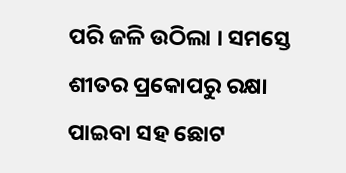ପରି ଜଳି ଉଠିଲା । ସମସ୍ତେ ଶୀତର ପ୍ରକୋପରୁ ରକ୍ଷା ପାଇବା ସହ ଛୋଟ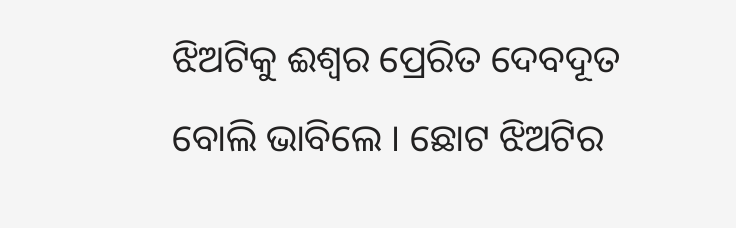ଝିଅଟିକୁ ଈଶ୍ବର ପ୍ରେରିତ ଦେବଦୂତ ବୋଲି ଭାବିଲେ । ଛୋଟ ଝିଅଟିର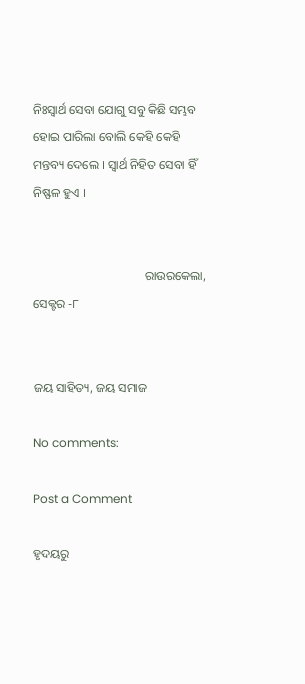ନିଃସ୍ୱାର୍ଥ ସେବା ଯୋଗୁ ସବୁ କିଛି ସମ୍ଭବ ହୋଇ ପାରିଲା ବୋଲି କେହି କେହି ମନ୍ତବ୍ୟ ଦେଲେ । ସ୍ୱାର୍ଥ ନିହିତ ସେବା ହିଁ ନିଷ୍ଫଳ ହୁଏ ।


                                    ରାଉରକେଲା, ସେକ୍ଟର -୮


ଜୟ ସାହିତ୍ୟ, ଜୟ ସମାଜ

No comments:

Post a Comment

ହୃଦୟରୁ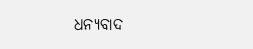ଧନ୍ୟବାଦ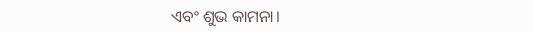ଏବଂ ଶୁଭ କାମନା।